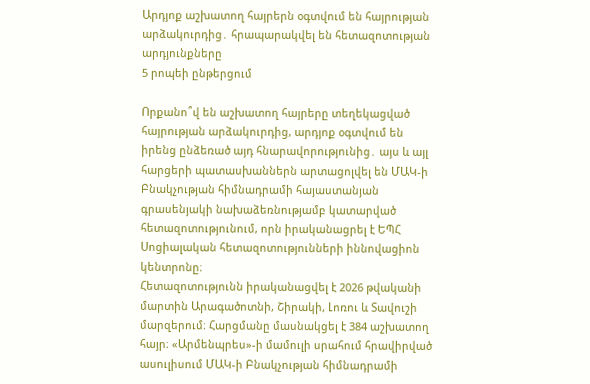Արդյոք աշխատող հայրերն օգտվում են հայրության արձակուրդից․ հրապարակվել են հետազոտության արդյունքները
5 րոպեի ընթերցում

Որքանո՞վ են աշխատող հայրերը տեղեկացված հայրության արձակուրդից, արդյոք օգտվում են իրենց ընձեռած այդ հնարավորությունից․ այս և այլ հարցերի պատասխաններն արտացոլվել են ՄԱԿ-ի Բնակչության հիմնադրամի հայաստանյան գրասենյակի նախաձեռնությամբ կատարված հետազոտությունում, որն իրականացրել է ԵՊՀ Սոցիալական հետազոտությունների իննովացիոն կենտրոնը։
Հետազոտությունն իրականացվել է 2026 թվականի մարտին Արագածոտնի, Շիրակի, Լոռու և Տավուշի մարզերում։ Հարցմանը մասնակցել է 384 աշխատող հայր։ «Արմենպրես»-ի մամուլի սրահում հրավիրված ասուլիսում ՄԱԿ-ի Բնակչության հիմնադրամի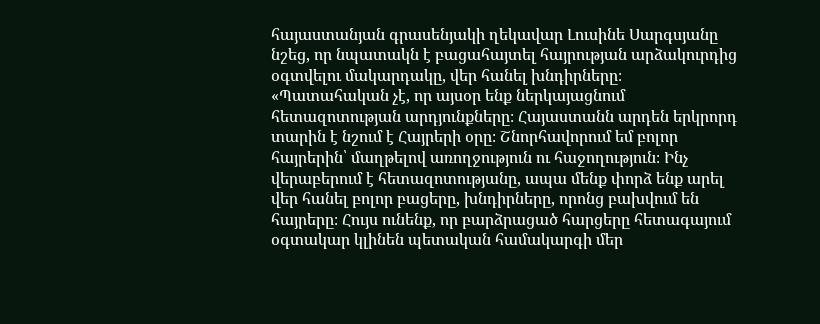հայաստանյան գրասենյակի ղեկավար Լուսինե Սարգսյանը նշեց, որ նպատակն է բացահայտել հայրության արձակուրդից օգտվելու մակարդակը, վեր հանել խնդիրները։
«Պատահական չէ, որ այսօր ենք ներկայացնում հետազոտության արդյունքները։ Հայաստանն արդեն երկրորդ տարին է նշում է Հայրերի օրը։ Շնորհավորում եմ բոլոր հայրերին՝ մաղթելով առողջություն ու հաջողություն։ Ինչ վերաբերում է հետազոտությանը, ապա մենք փորձ ենք արել վեր հանել բոլոր բացերը, խնդիրները, որոնց բախվում են հայրերը։ Հույս ունենք, որ բարձրացած հարցերը հետագայում օգտակար կլինեն պետական համակարգի մեր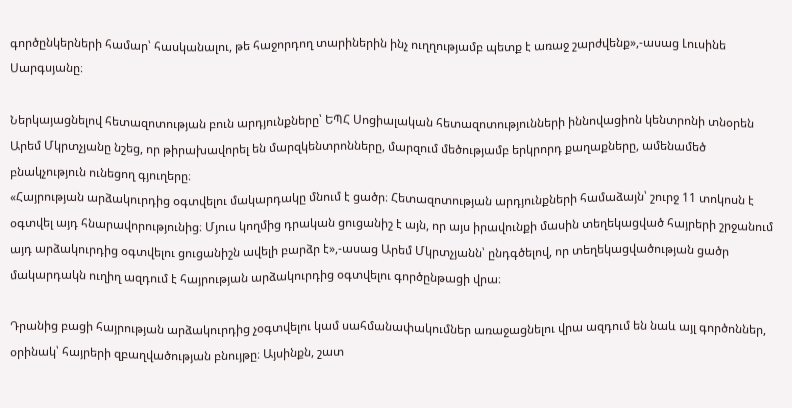գործընկերների համար՝ հասկանալու, թե հաջորդող տարիներին ինչ ուղղությամբ պետք է առաջ շարժվենք»,-ասաց Լուսինե Սարգսյանը։

Ներկայացնելով հետազոտության բուն արդյունքները՝ ԵՊՀ Սոցիալական հետազոտությունների իննովացիոն կենտրոնի տնօրեն Արեմ Մկրտչյանը նշեց, որ թիրախավորել են մարզկենտրոնները, մարզում մեծությամբ երկրորդ քաղաքները, ամենամեծ բնակչություն ունեցող գյուղերը։
«Հայրության արձակուրդից օգտվելու մակարդակը մնում է ցածր։ Հետազոտության արդյունքների համաձայն՝ շուրջ 11 տոկոսն է օգտվել այդ հնարավորությունից։ Մյուս կողմից դրական ցուցանիշ է այն, որ այս իրավունքի մասին տեղեկացված հայրերի շրջանում այդ արձակուրդից օգտվելու ցուցանիշն ավելի բարձր է»,-ասաց Արեմ Մկրտչյանն՝ ընդգծելով, որ տեղեկացվածության ցածր մակարդակն ուղիղ ազդում է հայրության արձակուրդից օգտվելու գործընթացի վրա։

Դրանից բացի հայրության արձակուրդից չօգտվելու կամ սահմանափակումներ առաջացնելու վրա ազդում են նաև այլ գործոններ, օրինակ՝ հայրերի զբաղվածության բնույթը։ Այսինքն, շատ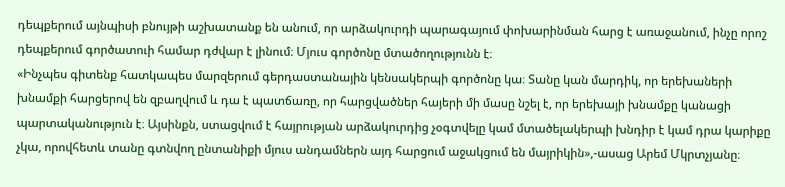դեպքերում այնպիսի բնույթի աշխատանք են անում, որ արձակուրդի պարագայում փոխարինման հարց է առաջանում, ինչը որոշ դեպքերում գործատուի համար դժվար է լինում։ Մյուս գործոնը մտածողությունն է։
«Ինչպես գիտենք հատկապես մարզերում գերդաստանային կենսակերպի գործոնը կա։ Տանը կան մարդիկ, որ երեխաների խնամքի հարցերով են զբաղվում և դա է պատճառը, որ հարցվածներ հայերի մի մասը նշել է, որ երեխայի խնամքը կանացի պարտականություն է։ Այսինքն, ստացվում է հայրության արձակուրդից չօգտվելը կամ մտածելակերպի խնդիր է կամ դրա կարիքը չկա, որովհետև տանը գտնվող ընտանիքի մյուս անդամներն այդ հարցում աջակցում են մայրիկին»,-ասաց Արեմ Մկրտչյանը։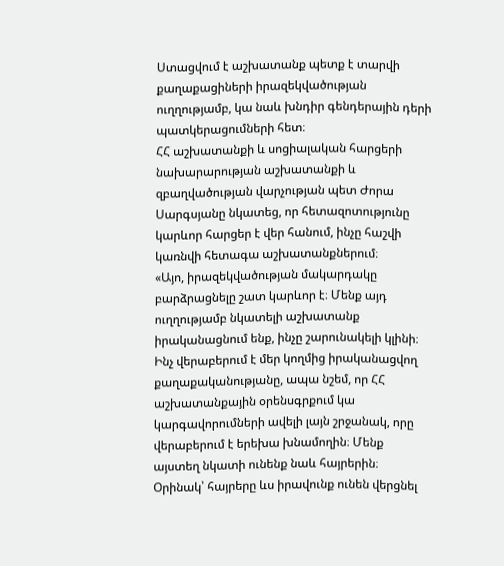Ստացվում է աշխատանք պետք է տարվի քաղաքացիների իրազեկվածության ուղղությամբ, կա նաև խնդիր գենդերային դերի պատկերացումների հետ։
ՀՀ աշխատանքի և սոցիալական հարցերի նախարարության աշխատանքի և զբաղվածության վարչության պետ Ժորա Սարգսյանը նկատեց, որ հետազոտությունը կարևոր հարցեր է վեր հանում, ինչը հաշվի կառնվի հետագա աշխատանքներում։
«Այո, իրազեկվածության մակարդակը բարձրացնելը շատ կարևոր է։ Մենք այդ ուղղությամբ նկատելի աշխատանք իրականացնում ենք, ինչը շարունակելի կլինի։ Ինչ վերաբերում է մեր կողմից իրականացվող քաղաքականությանը, ապա նշեմ, որ ՀՀ աշխատանքային օրենսգրքում կա կարգավորումների ավելի լայն շրջանակ, որը վերաբերում է երեխա խնամողին։ Մենք այստեղ նկատի ունենք նաև հայրերին։ Օրինակ՝ հայրերը ևս իրավունք ունեն վերցնել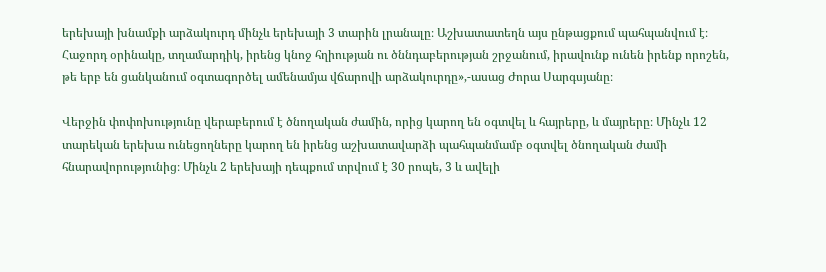երեխայի խնամքի արձակուրդ մինչև երեխայի 3 տարին լրանալը։ Աշխատատեղն այս ընթացքում պահպանվում է։ Հաջորդ օրինակը, տղամարդիկ, իրենց կնոջ հղիության ու ծննդաբերության շրջանում, իրավունք ունեն իրենք որոշեն, թե երբ են ցանկանում օգտագործել ամենամյա վճարովի արձակուրդը»,-ասաց Ժորա Սարգսյանը։

Վերջին փոփոխությունը վերաբերում է ծնողական ժամին, որից կարող են օգտվել և հայրերը, և մայրերը։ Մինչև 12 տարեկան երեխա ունեցողները կարող են իրենց աշխատավարձի պահպանմամբ օգտվել ծնողական ժամի հնարավորությունից։ Մինչև 2 երեխայի դեպքում տրվում է 30 րոպե, 3 և ավելի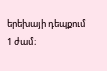երեխայի դեպքում 1 ժամ։